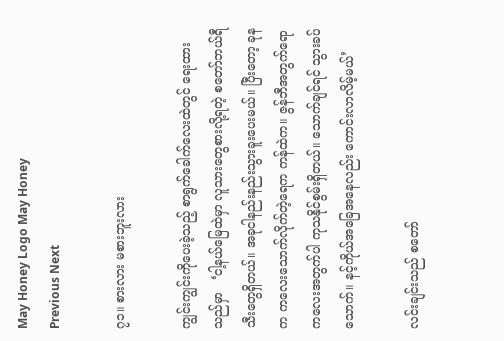May Honey Logo May Honey
Previous Next

၇၁။ စားလား မစားဘူးလား

ကျွင်းကျွင်းကိုပေးခဲ့သည့် စာရွက်ခေါက်လေးထဲတွင် ရေးထားသည်မှာ   ‘ငါ့နယ်မြေထဲမှာ လူသားတွေစားလို့ရတဲ့ စတော်ဘယ်ရီသီးတွေရှိတယ်။ အခုငါနည်းနည်းသွားခူးပေးမယ်။ ပြီးတော့ ခုနက ကလေးသောက်လိုက်တဲ့ရေက ကန်ထဲက။ ဇွန်ဘီအတွက်ရော ကလေးအတွက်ပါ ကုသနိုင်စွမ်းရှိတယ်။ သောက်ချင်ရင် သွားခပ်သောက်။ နင့်ကိုယ်အခြေအနေလည်း ကောင်းလာလိမ့်မယ်’

လင်းချင်းသည် စတော်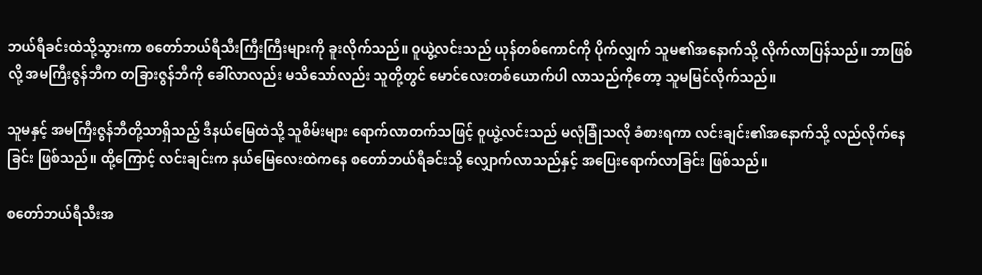ဘယ်ရီခင်းထဲသို့သွားကာ စတော်ဘယ်ရီသီးကြီးကြီးများကို ခူးလိုက်သည်။ ဝူယွဲ့လင်းသည် ယုန်တစ်ကောင်ကို ပိုက်လျှက် သူမ၏အနောက်သို့ လိုက်လာပြန်သည်။ ဘာဖြစ်လို့ အမကြီးဇွန်ဘီက တခြားဇွန်ဘီကို ခေါ်လာလည်း မသိသော်လည်း သူတို့တွင် မောင်လေးတစ်ယောက်ပါ လာသည်ကိုတော့ သူမမြင်လိုက်သည်။

သူမနှင့် အမကြီးဇွန်ဘီတို့သာရှိသည့် ဒီနယ်မြေထဲသို့ သူစိမ်းများ ရောက်လာတက်သဖြင့် ဝူယွဲ့လင်းသည် မလုံခြုံသလို ခံစားရကာ လင်းချင်း၏အနောက်သို့ လည်လိုက်နေခြင်း ဖြစ်သည်။ ထို့ကြောင့် လင်းချင်းက နယ်မြေလေးထဲကနေ စတော်ဘယ်ရီခင်းသို့ လျှောက်လာသည်နှင့် အပြေးရောက်လာခြင်း ဖြစ်သည်။

စတော်ဘယ်ရီသီးအ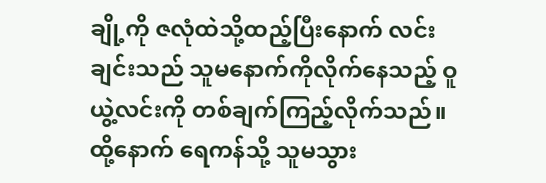ချို့ကို ဇလုံထဲသို့ထည့်ပြီးနောက် လင်းချင်းသည် သူမနောက်ကိုလိုက်နေသည့် ဝူယွဲ့လင်းကို တစ်ချက်ကြည့်လိုက်သည်။ ထို့နောက် ရေကန်သို့ သူမသွား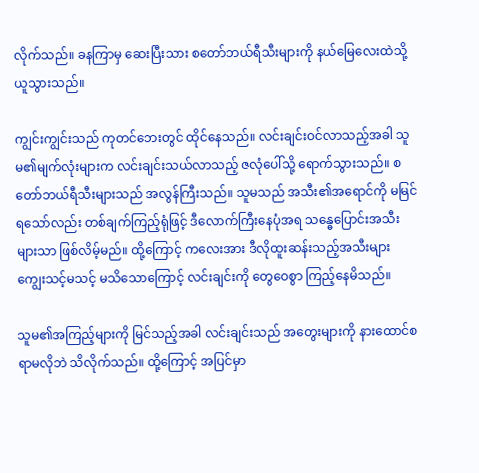လိုက်သည်။ ခနကြာမှ ဆေးပြီးသား စတော်ဘယ်ရီသီးများကို နယ်မြေလေးထဲသို့ ယူသွားသည်။

ကျွင်းကျွင်းသည် ကုတင်ဘေးတွင် ထိုင်နေသည်။ လင်းချင်းဝင်လာသည့်အခါ သူမ၏မျက်လုံးများက လင်းချင်းသယ်လာသည့် ဇလုံပေါ်သို့ ရောက်သွားသည်။ စတော်ဘယ်ရီသီးများသည် အလွန်ကြီးသည်။ သူမသည် အသီး၏အရောင်ကို မမြင်ရသော်လည်း တစ်ချက်ကြည့်ရုံဖြင့် ဒီလောက်ကြီးနေပုံအရ သန္ဓေပြောင်းအသီးများသာ ဖြစ်လိမ့်မည်။ ထို့ကြောင့် ကလေးအား ဒီလိုထူးဆန်းသည့်အသီးများ ကျွေးသင့်မသင့် မသိသောကြောင့် လင်းချင်းကို တွေဝေစွာ ကြည့်နေမိသည်။

သူမ၏အကြည့်များကို မြင်သည့်အခါ လင်းချင်းသည် အတွေးများကို နားထောင်စရာမလိုဘဲ သိလိုက်သည်။ ထို့ကြောင့် အပြင်မှာ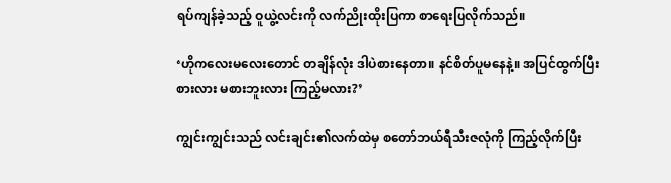ရပ်ကျန်ခဲ့သည့် ဝူယွဲ့လင်းကို လက်ညိုးထိုးပြကာ စာရေးပြလိုက်သည်။

‘ဟိုကလေးမလေးတောင် တချိန်လုံး ဒါပဲစားနေတာ။ နင်စိတ်ပူမနေနဲ့။ အပြင်ထွက်ပြီး စားလား မစားဘူးလား ကြည့်မလား?’

ကျွင်းကျွင်းသည် လင်းချင်း၏လက်ထဲမှ စတော်ဘယ်ရီသီးဇလုံကို ကြည့်လိုက်ပြီး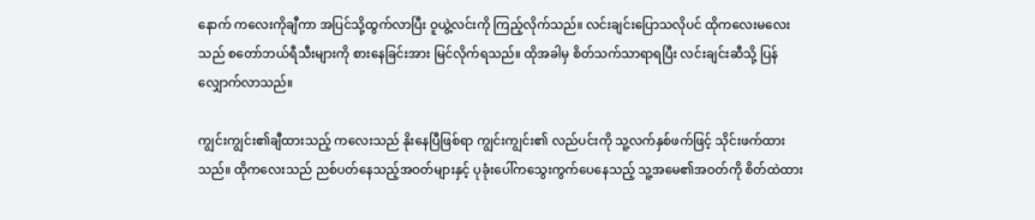နောက် ကလေးကိုချီကာ အပြင်သို့ထွက်လာပြီး ဝူယွဲ့လင်းကို ကြည့်လိုက်သည်။ လင်းချင်းပြောသလိုပင် ထိုကလေးမလေးသည် စတော်ဘယ်ရီသီးများကို စားနေခြင်းအား မြင်လိုက်ရသည်။ ထိုအခါမှ စိတ်သက်သာရာရပြီး လင်းချင်းဆီသို့ ပြန်လျှောက်လာသည်။

ကျွင်းကျွင်း၏ချီထားသည့် ကလေးသည် နိုးနေပြီဖြစ်ရာ ကျွင်းကျွင်း၏ လည်ပင်းကို သူ့လက်နှစ်ဖက်ဖြင့် သိုင်းဖက်ထားသည်။ ထိုကလေးသည် ညစ်ပတ်နေသည့်အဝတ်များနှင့် ပုခုံးပေါ်ကသွေးကွက်ပေနေသည့် သူ့အမေ၏အဝတ်ကို စိတ်ထဲထား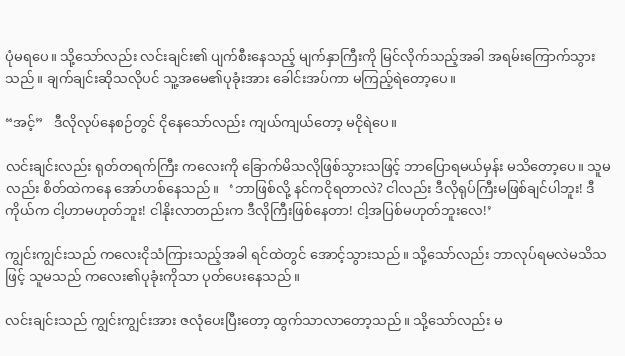ပုံမရပေ။ သို့သော်လည်း လင်းချင်း၏ ပျက်စီးနေသည့် မျက်နှာကြီးကို မြင်လိုက်သည့်အခါ အရမ်းကြောက်သွားသည်။ ချက်ချင်းဆိုသလိုပင် သူ့အမေ၏ပုခုံးအား ခေါင်းအပ်ကာ မကြည့်ရဲတော့ပေ။

“အင့်”   ဒီလိုလုပ်နေစဉ်တွင် ငိုနေသော်လည်း ကျယ်ကျယ်တော့ မငိုရဲပေ။

လင်းချင်းလည်း ရုတ်တရက်ကြီး ကလေးကို ခြောက်မိသလိုဖြစ်သွားသဖြင့် ဘာပြောရမယ်မှန်း မသိတော့ပေ။ သူမလည်း စိတ်ထဲကနေ အော်ဟစ်နေသည်။   ‘ဘာဖြစ်လို့ နင်ကငိုရတာလဲ? ငါလည်း ဒီလိုရုပ်ကြီးမဖြစ်ချင်ပါဘူး! ဒီကိုယ်က ငါ့ဟာမဟုတ်ဘူး! ငါနိုးလာတည်းက ဒီလိုကြီးဖြစ်နေတာ! ငါ့အပြစ်မဟုတ်ဘူးလေ!’

ကျွင်းကျွင်းသည် ကလေးငိုသံကြားသည့်အခါ ရင်ထဲတွင် အောင့်သွားသည်။ သို့သော်လည်း ဘာလုပ်ရမလဲမသိသဖြင့် သူမသည် ကလေး၏ပုခုံးကိုသာ ပုတ်ပေးနေသည်။

လင်းချင်းသည် ကျွင်းကျွင်းအား ဇလုံပေးပြီးတော့ ထွက်သာလာတော့သည်။ သို့သော်လည်း မ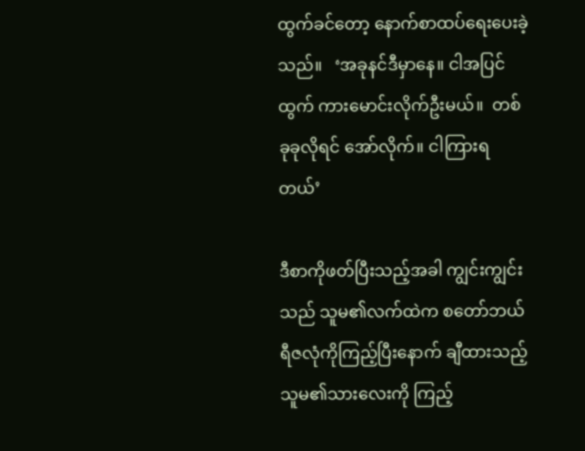ထွက်ခင်တော့ နောက်စာထပ်ရေးပေးခဲ့သည်။   ‘အခုနင်ဒီမှာနေ။ ငါအပြင်ထွက် ကားမောင်းလိုက်ဦးမယ်။  တစ်ခုခုလိုရင် အော်လိုက်။ ငါကြားရတယ်’

ဒီစာကိုဖတ်ပြီးသည့်အခါ ကျွင်းကျွင်းသည် သူမ၏လက်ထဲက စတော်ဘယ်ရီဇလုံကိုကြည့်ပြီးနောက် ချီထားသည့် သူမ၏သားလေးကို ကြည့်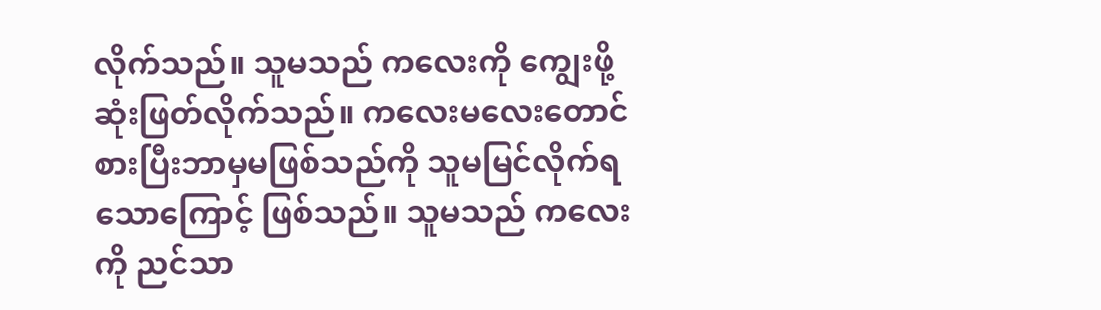လိုက်သည်။ သူမသည် ကလေးကို ကျွေးဖို့ဆုံးဖြတ်လိုက်သည်။ ကလေးမလေးတောင် စားပြီးဘာမှမဖြစ်သည်ကို သူမမြင်လိုက်ရသောကြောင့် ဖြစ်သည်။ သူမသည် ကလေးကို ညင်သာ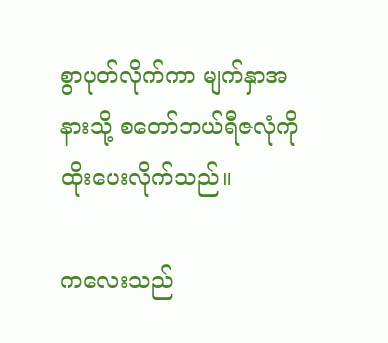စွာပုတ်လိုက်ကာ မျက်နှာအနားသို့ စတော်ဘယ်ရီဇလုံကို ထိုးပေးလိုက်သည်။

ကလေးသည်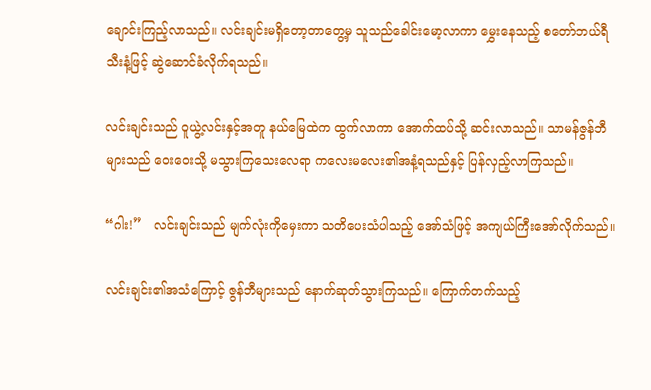ချောင်းကြည့်လာသည်။ လင်းချင်းမရှိတော့တာတွေ့မှ သူသည်ခေါင်းမော့လာကာ မွှေးနေသည့် စတော်ဘယ်ရီသီးနံ့ဖြင့် ဆွဲဆောင်ခံလိုက်ရသည်။

လင်းချင်းသည် ဝူယွဲ့လင်းနှင့်အတူ နယ်မြေထဲက ထွက်လာကာ အောက်ထပ်သို့ ဆင်းလာသည်။ သာမန်ဇွန်ဘီများသည် ဝေးဝေးသို့ မသွားကြသေးလေရာ ကလေးမလေး၏အနံ့ရသည်နှင့် ပြန်လှည့်လာကြသည်။

“ဂါး!”   လင်းချင်းသည် မျက်လုံးကိုမှေးကာ သတိပေးသံပါသည့် အော်သံဖြင့် အကျယ်ကြီးအော်လိုက်သည်။

လင်းချင်း၏အသံကြောင့် ဇွန်ဘီများသည် နောက်ဆုတ်သွားကြသည်။ ကြောက်တက်သည့်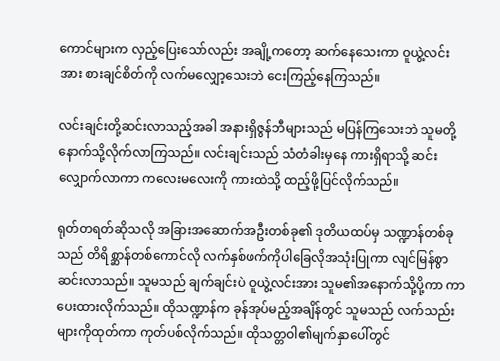ကောင်များက လှည့်ပြေးသော်လည်း အချို့ကတော့ ဆက်နေသေးကာ ဝူယွဲ့လင်းအား စားချင်စိတ်ကို လက်မလျှော့သေးဘဲ ငေးကြည့်နေကြသည်။

လင်းချင်းတို့ဆင်းလာသည့်အခါ အနားရှိဇွန်ဘီများသည် မပြန်ကြသေးဘဲ သူမတို့နောက်သို့လိုက်လာကြသည်။ လင်းချင်းသည် သံတံခါးမှနေ ကားရှိရာသို့ ဆင်းလျှောက်လာကာ ကလေးမလေးကို ကားထဲသို့ ထည့်ဖို့ပြင်လိုက်သည်။

ရုတ်တရတ်ဆိုသလို အခြားအဆောက်အဦးတစ်ခု၏ ဒုတိယထပ်မှ သဏ္ဍာန်တစ်ခုသည် တိရိစ္ဆာန်တစ်ကောင်လို လက်နှစ်ဖက်ကိုပါခြေလိုအသုံးပြုကာ လျင်မြန်စွာဆင်းလာသည်။ သူမသည် ချက်ချင်းပဲ ဝူယွဲ့လင်းအား သူမ၏အနောက်သို့ပို့ကာ ကာပေးထားလိုက်သည်။ ထိုသဏ္ဍာန်က ခုန်အုပ်မည့်အချိန်တွင် သူမသည် လက်သည်းများကိုထုတ်ကာ ကုတ်ပစ်လိုက်သည်။ ထိုသတ္တဝါ၏မျက်နှာပေါ်တွင်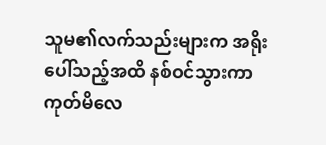သူမ၏လက်သည်းများက အရိုးပေါ်သည့်အထိ နစ်ဝင်သွားကာ ကုတ်မိလေ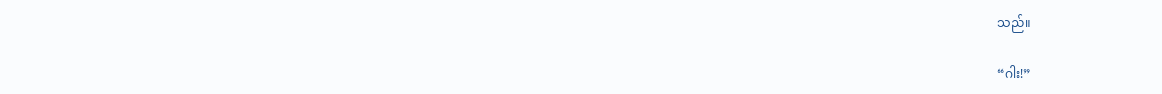သည်။

“ဂါး!”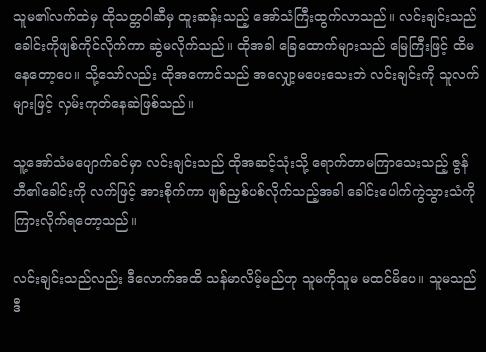သူမ၏လက်ထဲမှ ထိုသတ္တဝါဆီမှ ထူးဆန်းသည့် အော်သံကြီးထွက်လာသည်။ လင်းချင်းသည် ခေါင်းကိုဖျစ်ကိုင်လိုက်ကာ ဆွဲမလိုက်သည်။ ထိုအခါ ခြေထောက်များသည် မြေကြီးဖြင့် ထိမနေတော့ပေ။ သို့သော်လည်း ထိုအကောင်သည် အလျှော့မပေးသေးဘဲ လင်းချင်းကို သူလက်များဖြင့် လှမ်းကုတ်နေဆဲဖြစ်သည်။

သူ့အော်သံမပျောက်ခင်မှာ လင်းချင်းသည် ထိုအဆင့်သုံးသို့ ရောက်တာမကြာသေးသည့် ဇွန်ဘီ၏ခေါင်းကို လက်ဖြင့် အားစိုက်ကာ ဖျစ်ညှစ်ပစ်လိုက်သည့်အခါ ခေါင်းပေါက်ကွဲသွားသံကို ကြားလိုက်ရတော့သည်။

လင်းချင်းသည်လည်း ဒီလောက်အထိ သန်မာလိမ့်မည်ဟု သူမကိုသူမ မထင်မိပေ။ သူမသည် ဒီ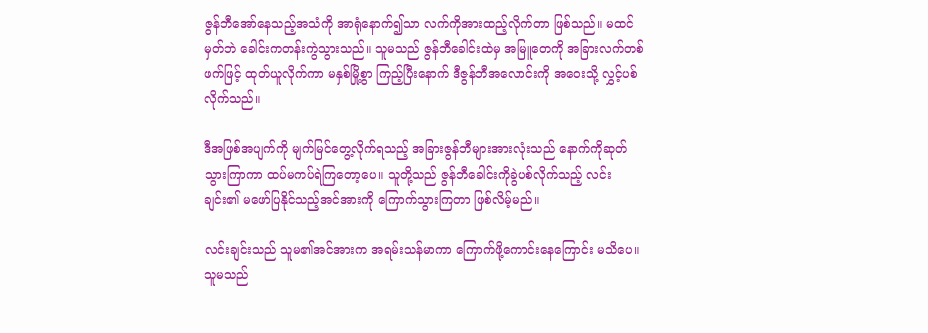ဇွန်ဘီအော်နေသည့်အသံကို အာရုံနောက်၍သာ လက်ကိုအားထည့်လိုက်တာ ဖြစ်သည်။ မထင်မှတ်ဘဲ ခေါင်းကတန်းကွဲသွားသည်။ သူမသည် ဇွန်ဘီခေါင်းထဲမှ အမြူတေကို အခြားလက်တစ်ဖက်ဖြင့် ထုတ်ယူလိုက်ကာ မနှစ်မြို့စွာ ကြည့်ပြီးနောက် ဒီဇွန်ဘီအလောင်းကို အဝေးသို့ လွှင့်ပစ်လိုက်သည်။

ဒီအဖြစ်အပျက်ကို မျက်မြင်တွေ့လိုက်ရသည့် အခြားဇွန်ဘီများအားလုံးသည် နောက်ကိုဆုတ်သွားကြာကာ ထပ်မကပ်ရဲကြတော့ပေ။ သူတို့သည် ဇွန်ဘီခေါင်းကိုခွဲပစ်လိုက်သည့် လင်းချင်း၏ မဖော်ပြနိုင်သည့်အင်အားကို ကြောက်သွားကြတာ ဖြစ်လိမ့်မည်။

လင်းချင်းသည် သူမ၏အင်အားက အရမ်းသန်မာကာ ကြောက်ဖို့ကောင်းနေကြောင်း မသိပေ။ သူမသည်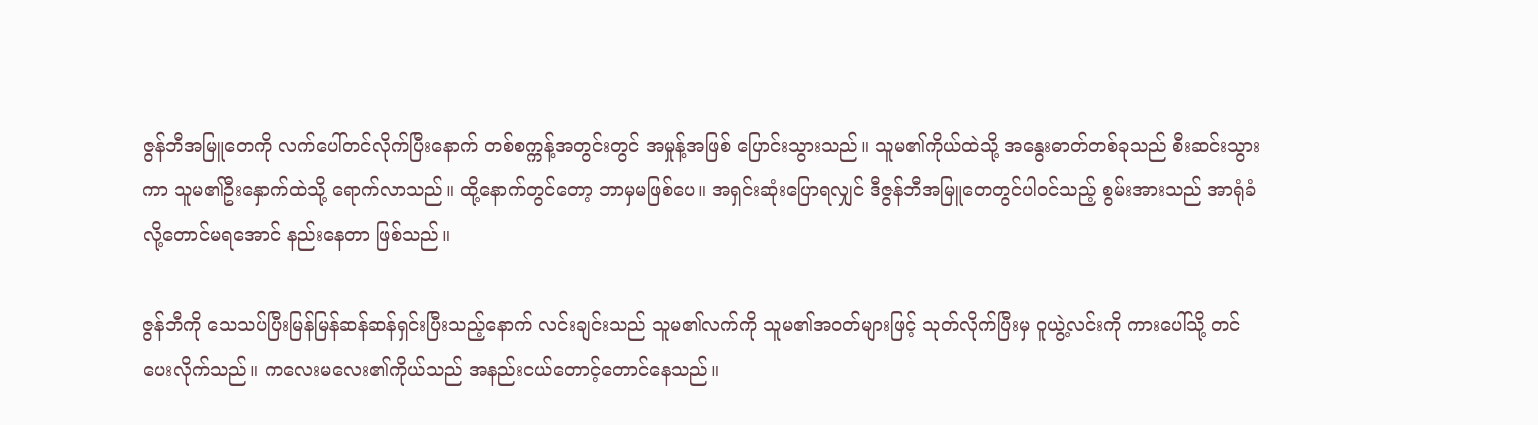ဇွန်ဘီအမြူတေကို လက်ပေါ်တင်လိုက်ပြီးနောက် တစ်စက္ကန့်အတွင်းတွင် အမှုန့်အဖြစ် ပြောင်းသွားသည်။ သူမ၏ကိုယ်ထဲသို့ အနွေးဓာတ်တစ်ခုသည် စီးဆင်းသွားကာ သူမ၏ဦးနှောက်ထဲသို့ ရောက်လာသည်။ ထို့နောက်တွင်တော့ ဘာမှမဖြစ်ပေ။ အရှင်းဆုံးပြောရလျှင် ဒီဇွန်ဘီအမြူတေတွင်ပါဝင်သည့် စွမ်းအားသည် အာရုံခံလို့တောင်မရအောင် နည်းနေတာ ဖြစ်သည်။

ဇွန်ဘီကို သေသပ်ပြီးမြန်မြန်ဆန်ဆန်ရှင်းပြီးသည့်နောက် လင်းချင်းသည် သူမ၏လက်ကို သူမ၏အဝတ်များဖြင့် သုတ်လိုက်ပြီးမှ ဝူယွဲ့လင်းကို ကားပေါ်သို့ တင်ပေးလိုက်သည်။ ကလေးမလေး၏ကိုယ်သည် အနည်းငယ်တောင့်တောင်နေသည်။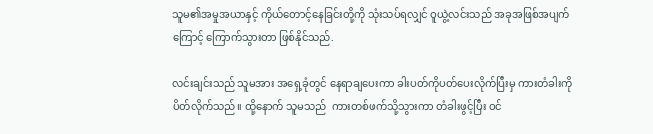သူမ၏အမှုအယာနှင့် ကိုယ်တောင့်နေခြင်းတို့ကို သုံးသပ်ရလျှင် ဝူယွဲ့လင်းသည် အခုအဖြစ်အပျက်ကြောင့် ကြောက်သွားတာ ဖြစ်နိုင်သည်.

လင်းချင်းသည် သူမအား အရှေ့ခုံတွင် နေရာချပေးကာ ခါးပတ်ကိုပတ်ပေးလိုက်ပြီးမှ ကားတံခါးကိုပိတ်လိုက်သည်။ ထို့နောက် သူမသည်  ကားတစ်ဖက်သို့သွားကာ တံခါးဖွင့်ပြီး ဝင်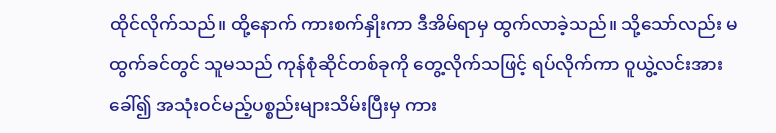ထိုင်လိုက်သည်။ ထို့နောက် ကားစက်နှိုးကာ ဒီအိမ်ရာမှ ထွက်လာခဲ့သည်။ သို့သော်လည်း မထွက်ခင်တွင် သူမသည် ကုန်စုံဆိုင်တစ်ခုကို တွေ့လိုက်သဖြင့် ရပ်လိုက်ကာ ဝူယွဲ့လင်းအားခေါ်၍ အသုံးဝင်မည့်ပစ္စည်းများသိမ်းပြီးမှ ကား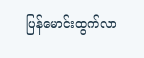ပြန်မောင်းထွက်လာ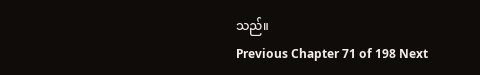သည်။
Previous Chapter 71 of 198 Next